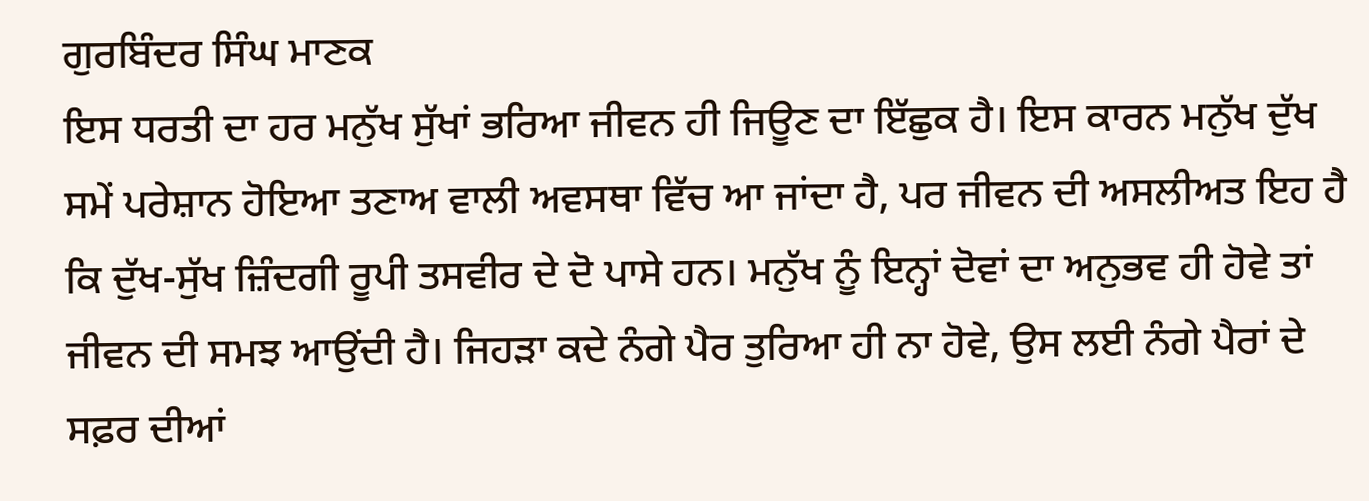ਗੁਰਬਿੰਦਰ ਸਿੰਘ ਮਾਣਕ
ਇਸ ਧਰਤੀ ਦਾ ਹਰ ਮਨੁੱਖ ਸੁੱਖਾਂ ਭਰਿਆ ਜੀਵਨ ਹੀ ਜਿਊਣ ਦਾ ਇੱਛੁਕ ਹੈ। ਇਸ ਕਾਰਨ ਮਨੁੱਖ ਦੁੱਖ ਸਮੇਂ ਪਰੇਸ਼ਾਨ ਹੋਇਆ ਤਣਾਅ ਵਾਲੀ ਅਵਸਥਾ ਵਿੱਚ ਆ ਜਾਂਦਾ ਹੈ, ਪਰ ਜੀਵਨ ਦੀ ਅਸਲੀਅਤ ਇਹ ਹੈ ਕਿ ਦੁੱਖ-ਸੁੱਖ ਜ਼ਿੰਦਗੀ ਰੂਪੀ ਤਸਵੀਰ ਦੇ ਦੋ ਪਾਸੇ ਹਨ। ਮਨੁੱਖ ਨੂੰ ਇਨ੍ਹਾਂ ਦੋਵਾਂ ਦਾ ਅਨੁਭਵ ਹੀ ਹੋਵੇ ਤਾਂ ਜੀਵਨ ਦੀ ਸਮਝ ਆਉਂਦੀ ਹੈ। ਜਿਹੜਾ ਕਦੇ ਨੰਗੇ ਪੈਰ ਤੁਰਿਆ ਹੀ ਨਾ ਹੋਵੇ, ਉਸ ਲਈ ਨੰਗੇ ਪੈਰਾਂ ਦੇ ਸਫ਼ਰ ਦੀਆਂ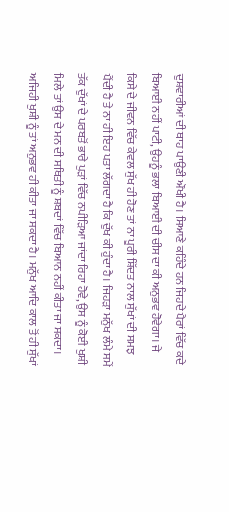ਦੁਸ਼ਵਾਰੀਆਂ ਦੀ ਥਾਹ ਪਾਉਣੀ ਔਖੀ ਹੈ। ਸਿਆਣੇ ਕਹਿੰਦੇ ਹਨ ਜਿਹਦੇ ਪੈਰਾਂ ਵਿੱਚ ਕਦੇ ਬਿਆਈ ਨਹੀਂ ਪਾਟੀ, ਉਹਨੂੰ ਭਲਾ ਬਿਆਈ ਦੀ ਚੀਸ ਦਾ ਕੀ ਅਨੁਭਵ ਹੋਵੇਗਾ। ਜੇ ਕਿਸੇ ਦੇ ਜੀਵਨ ਵਿੱਚ ਕੇਵਲ ਸੁੱਖ ਹੀ ਹੋਣ ਤਾਂ ਨਾ ਪੂਰੀ ਸ਼ਿੱਦਤ ਨਾਲ ਸੁੱਖਾਂ ਦੀ ਸਮਝ ਪੈਂਦੀ ਹੈ ਤੇ ਨਾ ਹੀ ਇਹ ਪਤਾ ਲੱਗਦਾ ਹੈ ਕਿ ਦੁੱਖ ਕੀ ਹੁੰਦਾ ਹੈ। ਜਿਹੜਾ ਮਨੁੱਖ ਲੰਮੇ ਸਮੇਂ ਤੱਕ ਦੁੱਖਾਂ ਦੇ ਪਰਬਤੋਂ ਭਾਰੇ ਪੁੜਾਂ ਵਿੱਚ ਨਪੀੜਿਆ ਜਾਂਦਾ ਰਿਹਾ ਹੋਵੇ, ਉਸ ਨੂੰ ਕੋਈ ਖੁਸ਼ੀ ਮਿਲੇ ਤਾਂ ਉਸ ਦੇ ਮਨ ਦੀ ਸਥਿਤੀ ਨੂੰ ਸ਼ਬਦਾਂ ਵਿੱਚ ਬਿਆਨ ਨਹੀਂ ਕੀਤਾ ਜਾ ਸਕਦਾ। ਅਜਿਹੀ ਖੁਸ਼ੀ ਨੂੰ ਤਾਂ ਅਨੁਭਵ ਹੀ ਕੀਤਾ ਜਾ ਸਕਦਾ ਹੈ। ਮਨੁੱਖ ਆਦਿ ਕਾਲ ਤੋਂ ਹੀ ਸੁੱਖਾਂ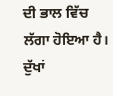ਦੀ ਭਾਲ ਵਿੱਚ ਲੱਗਾ ਹੋਇਆ ਹੈ। ਦੁੱਖਾਂ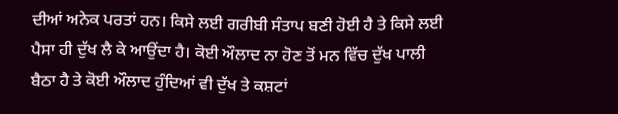ਦੀਆਂ ਅਨੇਕ ਪਰਤਾਂ ਹਨ। ਕਿਸੇ ਲਈ ਗਰੀਬੀ ਸੰਤਾਪ ਬਣੀ ਹੋਈ ਹੈ ਤੇ ਕਿਸੇ ਲਈ ਪੈਸਾ ਹੀ ਦੁੱਖ ਲੈ ਕੇ ਆਉਂਦਾ ਹੈ। ਕੋਈ ਔਲਾਦ ਨਾ ਹੋਣ ਤੋਂ ਮਨ ਵਿੱਚ ਦੁੱਖ ਪਾਲੀ ਬੈਠਾ ਹੈ ਤੇ ਕੋਈ ਔਲਾਦ ਹੁੰਦਿਆਂ ਵੀ ਦੁੱਖ ਤੇ ਕਸ਼ਟਾਂ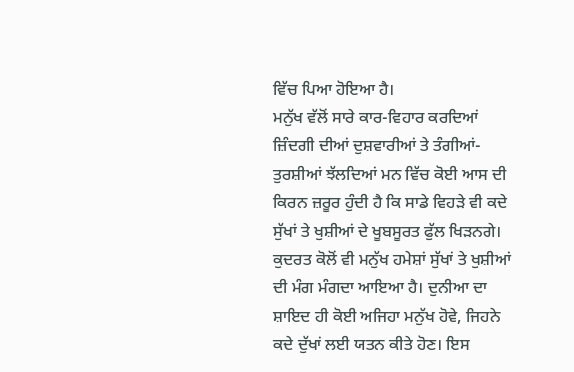ਵਿੱਚ ਪਿਆ ਹੋਇਆ ਹੈ।
ਮਨੁੱਖ ਵੱਲੋਂ ਸਾਰੇ ਕਾਰ-ਵਿਹਾਰ ਕਰਦਿਆਂ ਜ਼ਿੰਦਗੀ ਦੀਆਂ ਦੁਸ਼ਵਾਰੀਆਂ ਤੇ ਤੰਗੀਆਂ-ਤੁਰਸ਼ੀਆਂ ਝੱਲਦਿਆਂ ਮਨ ਵਿੱਚ ਕੋਈ ਆਸ ਦੀ ਕਿਰਨ ਜ਼ਰੂਰ ਹੁੰਦੀ ਹੈ ਕਿ ਸਾਡੇ ਵਿਹੜੇ ਵੀ ਕਦੇ ਸੁੱਖਾਂ ਤੇ ਖੁਸ਼ੀਆਂ ਦੇ ਖੂਬਸੂਰਤ ਫੁੱਲ ਖਿੜਨਗੇ। ਕੁਦਰਤ ਕੋਲੋਂ ਵੀ ਮਨੁੱਖ ਹਮੇਸ਼ਾਂ ਸੁੱਖਾਂ ਤੇ ਖੁਸ਼ੀਆਂ ਦੀ ਮੰਗ ਮੰਗਦਾ ਆਇਆ ਹੈ। ਦੁਨੀਆ ਦਾ ਸ਼ਾਇਦ ਹੀ ਕੋਈ ਅਜਿਹਾ ਮਨੁੱਖ ਹੋਵੇ, ਜਿਹਨੇ ਕਦੇ ਦੁੱਖਾਂ ਲਈ ਯਤਨ ਕੀਤੇ ਹੋਣ। ਇਸ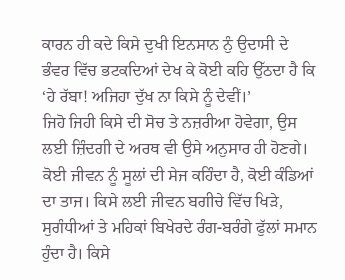ਕਾਰਨ ਹੀ ਕਦੇ ਕਿਸੇ ਦੁਖੀ ਇਨਸਾਨ ਨੁੰ ਉਦਾਸੀ ਦੇ ਭੰਵਰ ਵਿੱਚ ਭਟਕਦਿਆਂ ਦੇਖ ਕੇ ਕੋਈ ਕਹਿ ਉੱਠਦਾ ਹੈ ਕਿ ‘ਹੇ ਰੱਬਾ! ਅਜਿਹਾ ਦੁੱਖ ਨਾ ਕਿਸੇ ਨੂੰ ਦੇਵੀਂ।’
ਜਿਹੋ ਜਿਹੀ ਕਿਸੇ ਦੀ ਸੋਚ ਤੇ ਨਜ਼ਰੀਆ ਹੋਵੇਗਾ, ਉਸ ਲਈ ਜ਼ਿੰਦਗੀ ਦੇ ਅਰਥ ਵੀ ਉਸੇ ਅਨੁਸਾਰ ਹੀ ਹੋਣਗੇ। ਕੋਈ ਜੀਵਨ ਨੂੰ ਸੂਲਾਂ ਦੀ ਸੇਜ ਕਹਿੰਦਾ ਹੈ, ਕੋਈ ਕੰਡਿਆਂ ਦਾ ਤਾਜ। ਕਿਸੇ ਲਈ ਜੀਵਨ ਬਗੀਚੇ ਵਿੱਚ ਖਿੜੇ, ਸੁਗੰਧੀਆਂ ਤੇ ਮਹਿਕਾਂ ਬਿਖੇਰਦੇ ਰੰਗ-ਬਰੰਗੇ ਫੁੱਲਾਂ ਸਮਾਨ ਹੁੰਦਾ ਹੈ। ਕਿਸੇ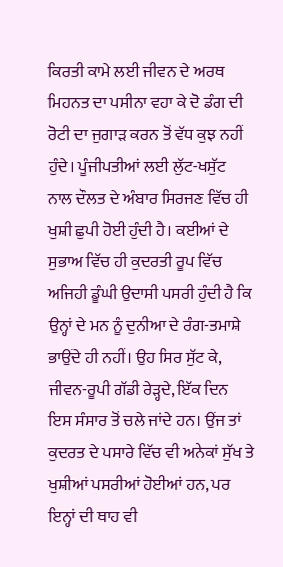ਕਿਰਤੀ ਕਾਮੇ ਲਈ ਜੀਵਨ ਦੇ ਅਰਥ ਮਿਹਨਤ ਦਾ ਪਸੀਨਾ ਵਹਾ ਕੇ ਦੋ ਡੰਗ ਦੀ ਰੋਟੀ ਦਾ ਜੁਗਾੜ ਕਰਨ ਤੋਂ ਵੱਧ ਕੁਝ ਨਹੀਂ ਹੁੰਦੇ। ਪੂੰਜੀਪਤੀਆਂ ਲਈ ਲੁੱਟ-ਖਸੁੱਟ ਨਾਲ ਦੌਲਤ ਦੇ ਅੰਬਾਰ ਸਿਰਜਣ ਵਿੱਚ ਹੀ ਖੁਸ਼ੀ ਛੁਪੀ ਹੋਈ ਹੁੰਦੀ ਹੈ। ਕਈਆਂ ਦੇ ਸੁਭਾਅ ਵਿੱਚ ਹੀ ਕੁਦਰਤੀ ਰੂਪ ਵਿੱਚ ਅਜਿਹੀ ਡੂੰਘੀ ਉਦਾਸੀ ਪਸਰੀ ਹੁੰਦੀ ਹੈ ਕਿ ਉਨ੍ਹਾਂ ਦੇ ਮਨ ਨੂੰ ਦੁਨੀਆ ਦੇ ਰੰਗ-ਤਮਾਸ਼ੇ ਭਾਉਂਦੇ ਹੀ ਨਹੀਂ। ਉਹ ਸਿਰ ਸੁੱਟ ਕੇ, ਜੀਵਨ-ਰੂਪੀ ਗੱਡੀ ਰੇੜ੍ਹਦੇ, ਇੱਕ ਦਿਨ ਇਸ ਸੰਸਾਰ ਤੋਂ ਚਲੇ ਜਾਂਦੇ ਹਨ। ਉਂਜ ਤਾਂ ਕੁਦਰਤ ਦੇ ਪਸਾਰੇ ਵਿੱਚ ਵੀ ਅਨੇਕਾਂ ਸੁੱਖ ਤੇ ਖੁਸ਼ੀਆਂ ਪਸਰੀਆਂ ਹੋਈਆਂ ਹਨ, ਪਰ ਇਨ੍ਹਾਂ ਦੀ ਥਾਹ ਵੀ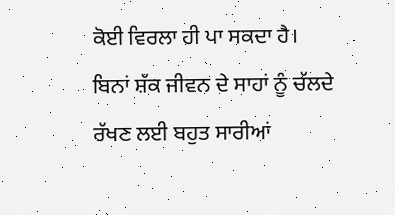ਕੋਈ ਵਿਰਲਾ ਹੀ ਪਾ ਸਕਦਾ ਹੈ।
ਬਿਨਾਂ ਸ਼ੱਕ ਜੀਵਨ ਦੇ ਸਾਹਾਂ ਨੂੰ ਚੱਲਦੇ ਰੱਖਣ ਲਈ ਬਹੁਤ ਸਾਰੀਆਂ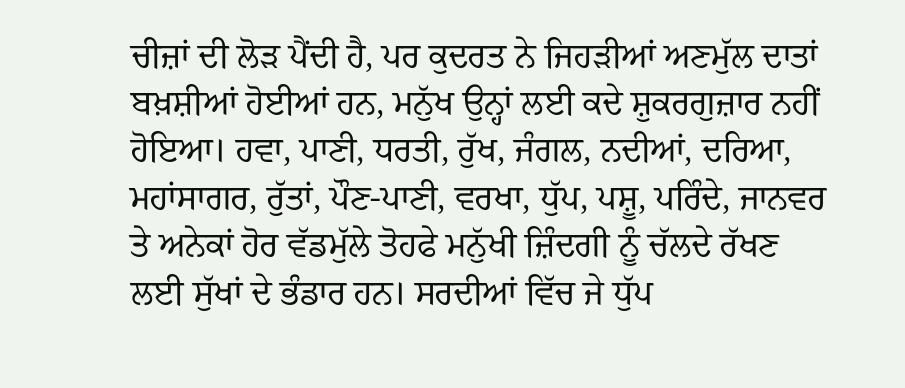ਚੀਜ਼ਾਂ ਦੀ ਲੋੜ ਪੈਂਦੀ ਹੈ, ਪਰ ਕੁਦਰਤ ਨੇ ਜਿਹੜੀਆਂ ਅਣਮੁੱਲ ਦਾਤਾਂ ਬਖ਼ਸ਼ੀਆਂ ਹੋਈਆਂ ਹਨ, ਮਨੁੱਖ ਉਨ੍ਹਾਂ ਲਈ ਕਦੇ ਸ਼ੁਕਰਗੁਜ਼ਾਰ ਨਹੀਂ ਹੋਇਆ। ਹਵਾ, ਪਾਣੀ, ਧਰਤੀ, ਰੁੱਖ, ਜੰਗਲ, ਨਦੀਆਂ, ਦਰਿਆ, ਮਹਾਂਸਾਗਰ, ਰੁੱਤਾਂ, ਪੌਣ-ਪਾਣੀ, ਵਰਖਾ, ਧੁੱਪ, ਪਸ਼ੂ, ਪਰਿੰਦੇ, ਜਾਨਵਰ ਤੇ ਅਨੇਕਾਂ ਹੋਰ ਵੱਡਮੁੱਲੇ ਤੋਹਫੇ ਮਨੁੱਖੀ ਜ਼ਿੰਦਗੀ ਨੂੰ ਚੱਲਦੇ ਰੱਖਣ ਲਈ ਸੁੱਖਾਂ ਦੇ ਭੰਡਾਰ ਹਨ। ਸਰਦੀਆਂ ਵਿੱਚ ਜੇ ਧੁੱਪ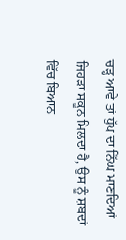ਚੜ੍ਹ ਆਵੇ ਤਾਂ ਧੁੱਪ ਦਾ ਨਿੱਘ ਮਾਣਦਿਆਂ ਜਿਹੜਾ ਸਕੂਨ ਮਿਲਦਾ ਹੈ, ਉਸ ਨੂੰ ਸ਼ਬਦਾਂ ਵਿੱਚ ਬਿਆਨ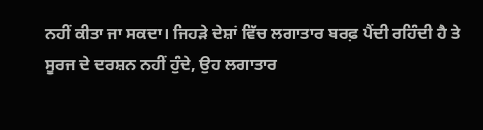ਨਹੀਂ ਕੀਤਾ ਜਾ ਸਕਦਾ। ਜਿਹੜੇ ਦੇਸ਼ਾਂ ਵਿੱਚ ਲਗਾਤਾਰ ਬਰਫ਼ ਪੈਂਦੀ ਰਹਿੰਦੀ ਹੈ ਤੇ ਸੂਰਜ ਦੇ ਦਰਸ਼ਨ ਨਹੀਂ ਹੁੰਦੇ, ਉਹ ਲਗਾਤਾਰ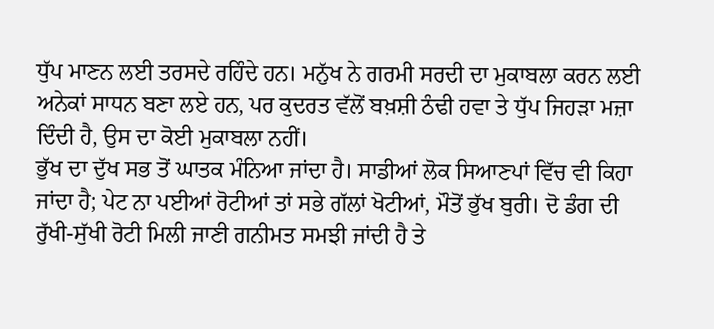ਧੁੱਪ ਮਾਣਨ ਲਈ ਤਰਸਦੇ ਰਹਿੰਦੇ ਹਨ। ਮਨੁੱਖ ਨੇ ਗਰਮੀ ਸਰਦੀ ਦਾ ਮੁਕਾਬਲਾ ਕਰਨ ਲਈ ਅਨੇਕਾਂ ਸਾਧਨ ਬਣਾ ਲਏ ਹਨ, ਪਰ ਕੁਦਰਤ ਵੱਲੋਂ ਬਖ਼ਸ਼ੀ ਠੰਢੀ ਹਵਾ ਤੇ ਧੁੱਪ ਜਿਹੜਾ ਮਜ਼ਾ ਦਿੰਦੀ ਹੈ, ਉਸ ਦਾ ਕੋਈ ਮੁਕਾਬਲਾ ਨਹੀਂ।
ਭੁੱਖ ਦਾ ਦੁੱਖ ਸਭ ਤੋਂ ਘਾਤਕ ਮੰਨਿਆ ਜਾਂਦਾ ਹੈ। ਸਾਡੀਆਂ ਲੋਕ ਸਿਆਣਪਾਂ ਵਿੱਚ ਵੀ ਕਿਹਾ ਜਾਂਦਾ ਹੈ; ਪੇਟ ਨਾ ਪਈਆਂ ਰੋਟੀਆਂ ਤਾਂ ਸਭੇ ਗੱਲਾਂ ਖੋਟੀਆਂ, ਮੌਤੋਂ ਭੁੱਖ ਬੁਰੀ। ਦੋ ਡੰਗ ਦੀ ਰੁੱਖੀ-ਸੁੱਖੀ ਰੋਟੀ ਮਿਲੀ ਜਾਣੀ ਗਨੀਮਤ ਸਮਝੀ ਜਾਂਦੀ ਹੈ ਤੇ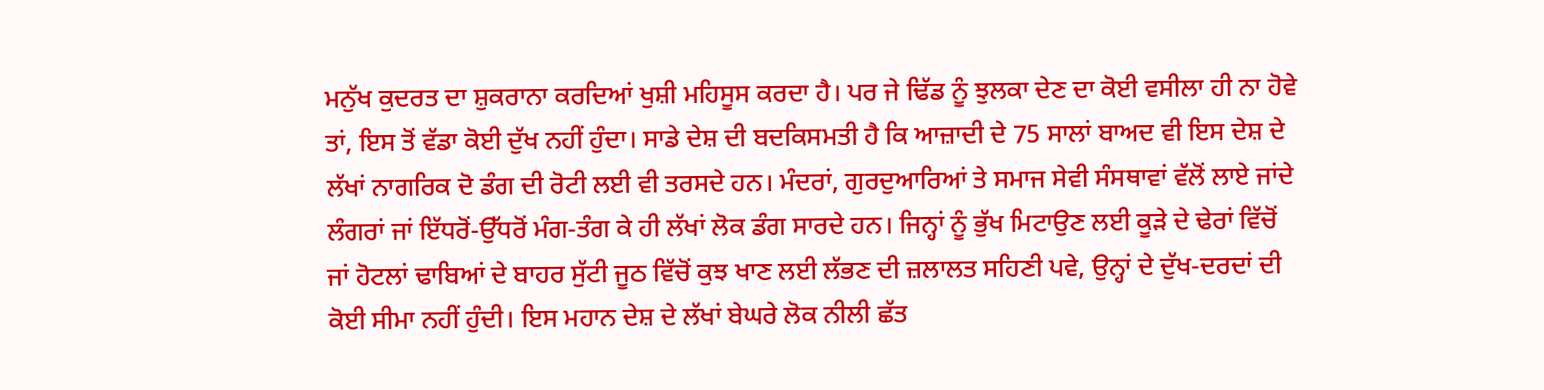ਮਨੁੱਖ ਕੁਦਰਤ ਦਾ ਸ਼ੁਕਰਾਨਾ ਕਰਦਿਆਂ ਖੁਸ਼ੀ ਮਹਿਸੂਸ ਕਰਦਾ ਹੈ। ਪਰ ਜੇ ਢਿੱਡ ਨੂੰ ਝੁਲਕਾ ਦੇਣ ਦਾ ਕੋਈ ਵਸੀਲਾ ਹੀ ਨਾ ਹੋਵੇ ਤਾਂ, ਇਸ ਤੋਂ ਵੱਡਾ ਕੋਈ ਦੁੱਖ ਨਹੀਂ ਹੁੰਦਾ। ਸਾਡੇ ਦੇਸ਼ ਦੀ ਬਦਕਿਸਮਤੀ ਹੈ ਕਿ ਆਜ਼ਾਦੀ ਦੇ 75 ਸਾਲਾਂ ਬਾਅਦ ਵੀ ਇਸ ਦੇਸ਼ ਦੇ ਲੱਖਾਂ ਨਾਗਰਿਕ ਦੋ ਡੰਗ ਦੀ ਰੋਟੀ ਲਈ ਵੀ ਤਰਸਦੇ ਹਨ। ਮੰਦਰਾਂ, ਗੁਰਦੁਆਰਿਆਂ ਤੇ ਸਮਾਜ ਸੇਵੀ ਸੰਸਥਾਵਾਂ ਵੱਲੋਂ ਲਾਏ ਜਾਂਦੇ ਲੰਗਰਾਂ ਜਾਂ ਇੱਧਰੋਂ-ਉੱਧਰੋਂ ਮੰਗ-ਤੰਗ ਕੇ ਹੀ ਲੱਖਾਂ ਲੋਕ ਡੰਗ ਸਾਰਦੇ ਹਨ। ਜਿਨ੍ਹਾਂ ਨੂੰ ਭੁੱਖ ਮਿਟਾਉਣ ਲਈ ਕੂੜੇ ਦੇ ਢੇਰਾਂ ਵਿੱਚੋਂ ਜਾਂ ਹੋਟਲਾਂ ਢਾਬਿਆਂ ਦੇ ਬਾਹਰ ਸੁੱਟੀ ਜੂਠ ਵਿੱਚੋਂ ਕੁਝ ਖਾਣ ਲਈ ਲੱਭਣ ਦੀ ਜ਼ਲਾਲਤ ਸਹਿਣੀ ਪਵੇ, ਉਨ੍ਹਾਂ ਦੇ ਦੁੱਖ-ਦਰਦਾਂ ਦੀ ਕੋਈ ਸੀਮਾ ਨਹੀਂ ਹੁੰਦੀ। ਇਸ ਮਹਾਨ ਦੇਸ਼ ਦੇ ਲੱਖਾਂ ਬੇਘਰੇ ਲੋਕ ਨੀਲੀ ਛੱਤ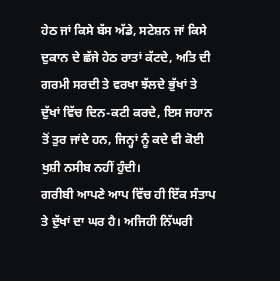ਹੇਠ ਜਾਂ ਕਿਸੇ ਬੱਸ ਅੱਡੇ, ਸਟੇਸ਼ਨ ਜਾਂ ਕਿਸੇ ਦੁਕਾਨ ਦੇ ਛੱਜੇ ਹੇਠ ਰਾਤਾਂ ਕੱਟਦੇ, ਅਤਿ ਦੀ ਗਰਮੀ ਸਰਦੀ ਤੇ ਵਰਖਾ ਝੱਲਦੇ ਭੁੱਖਾਂ ਤੇ ਦੁੱਖਾਂ ਵਿੱਚ ਦਿਨ-ਕਟੀ ਕਰਦੇ, ਇਸ ਜਹਾਨ ਤੋਂ ਤੁਰ ਜਾਂਦੇ ਹਨ, ਜਿਨ੍ਹਾਂ ਨੂੰ ਕਦੇ ਵੀ ਕੋਈ ਖੁਸ਼ੀ ਨਸੀਬ ਨਹੀਂ ਹੁੰਦੀ।
ਗਰੀਬੀ ਆਪਣੇ ਆਪ ਵਿੱਚ ਹੀ ਇੱਕ ਸੰਤਾਪ ਤੇ ਦੁੱਖਾਂ ਦਾ ਘਰ ਹੈ। ਅਜਿਹੀ ਨਿੱਘਰੀ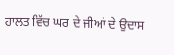ਹਾਲਤ ਵਿੱਚ ਘਰ ਦੇ ਜੀਆਂ ਦੇ ਉਦਾਸ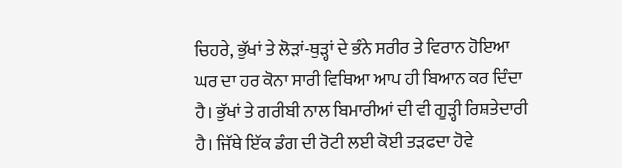ਚਿਹਰੇ, ਭੁੱਖਾਂ ਤੇ ਲੋੜਾਂ-ਥੁੜ੍ਹਾਂ ਦੇ ਭੰਨੇ ਸਰੀਰ ਤੇ ਵਿਰਾਨ ਹੋਇਆ ਘਰ ਦਾ ਹਰ ਕੋਨਾ ਸਾਰੀ ਵਿਥਿਆ ਆਪ ਹੀ ਬਿਆਨ ਕਰ ਦਿੰਦਾ ਹੈ। ਭੁੱਖਾਂ ਤੇ ਗਰੀਬੀ ਨਾਲ ਬਿਮਾਰੀਆਂ ਦੀ ਵੀ ਗੂੜ੍ਹੀ ਰਿਸ਼ਤੇਦਾਰੀ ਹੈ। ਜਿੱਥੇ ਇੱਕ ਡੰਗ ਦੀ ਰੋਟੀ ਲਈ ਕੋਈ ਤੜਫਦਾ ਹੋਵੇ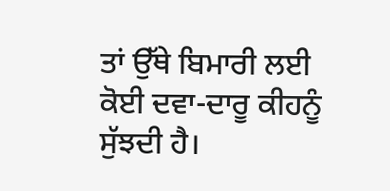ਤਾਂ ਉੱਥੇ ਬਿਮਾਰੀ ਲਈ ਕੋਈ ਦਵਾ-ਦਾਰੂ ਕੀਹਨੂੰ ਸੁੱਝਦੀ ਹੈ।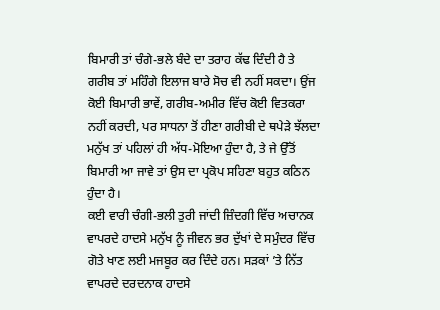ਬਿਮਾਰੀ ਤਾਂ ਚੰਗੇ-ਭਲੇ ਬੰਦੇ ਦਾ ਤਰਾਹ ਕੱਢ ਦਿੰਦੀ ਹੈ ਤੇ ਗਰੀਬ ਤਾਂ ਮਹਿੰਗੇ ਇਲਾਜ ਬਾਰੇ ਸੋਚ ਵੀ ਨਹੀਂ ਸਕਦਾ। ਉਂਜ ਕੋਈ ਬਿਮਾਰੀ ਭਾਵੇਂ, ਗਰੀਬ-ਅਮੀਰ ਵਿੱਚ ਕੋਈ ਵਿਤਕਰਾ ਨਹੀਂ ਕਰਦੀ, ਪਰ ਸਾਧਨਾ ਤੋਂ ਹੀਣਾ ਗਰੀਬੀ ਦੇ ਥਪੇੜੇ ਝੱਲਦਾ ਮਨੁੱਖ ਤਾਂ ਪਹਿਲਾਂ ਹੀ ਅੱਧ-ਮੋਇਆ ਹੁੰਦਾ ਹੈ, ਤੇ ਜੇ ਉੱਤੋਂ ਬਿਮਾਰੀ ਆ ਜਾਵੇ ਤਾਂ ਉਸ ਦਾ ਪ੍ਰਕੋਪ ਸਹਿਣਾ ਬਹੁਤ ਕਠਿਨ ਹੁੰਦਾ ਹੈ।
ਕਈ ਵਾਰੀ ਚੰਗੀ-ਭਲੀ ਤੁਰੀ ਜਾਂਦੀ ਜ਼ਿੰਦਗੀ ਵਿੱਚ ਅਚਾਨਕ ਵਾਪਰਦੇ ਹਾਦਸੇ ਮਨੁੱਖ ਨੂੰ ਜੀਵਨ ਭਰ ਦੁੱਖਾਂ ਦੇ ਸਮੁੰਦਰ ਵਿੱਚ ਗੋਤੇ ਖਾਣ ਲਈ ਮਜਬੂਰ ਕਰ ਦਿੰਦੇ ਹਨ। ਸੜਕਾਂ ’ਤੇ ਨਿੱਤ ਵਾਪਰਦੇ ਦਰਦਨਾਕ ਹਾਦਸੇ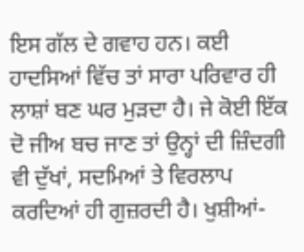ਇਸ ਗੱਲ ਦੇ ਗਵਾਹ ਹਨ। ਕਈ ਹਾਦਸਿਆਂ ਵਿੱਚ ਤਾਂ ਸਾਰਾ ਪਰਿਵਾਰ ਹੀ ਲਾਸ਼ਾਂ ਬਣ ਘਰ ਮੁੜਦਾ ਹੈ। ਜੇ ਕੋਈ ਇੱਕ ਦੋ ਜੀਅ ਬਚ ਜਾਣ ਤਾਂ ਉਨ੍ਹਾਂ ਦੀ ਜ਼ਿੰਦਗੀ ਵੀ ਦੁੱਖਾਂ, ਸਦਮਿਆਂ ਤੇ ਵਿਰਲਾਪ ਕਰਦਿਆਂ ਹੀ ਗੁਜ਼ਰਦੀ ਹੈ। ਖੁਸ਼ੀਆਂ-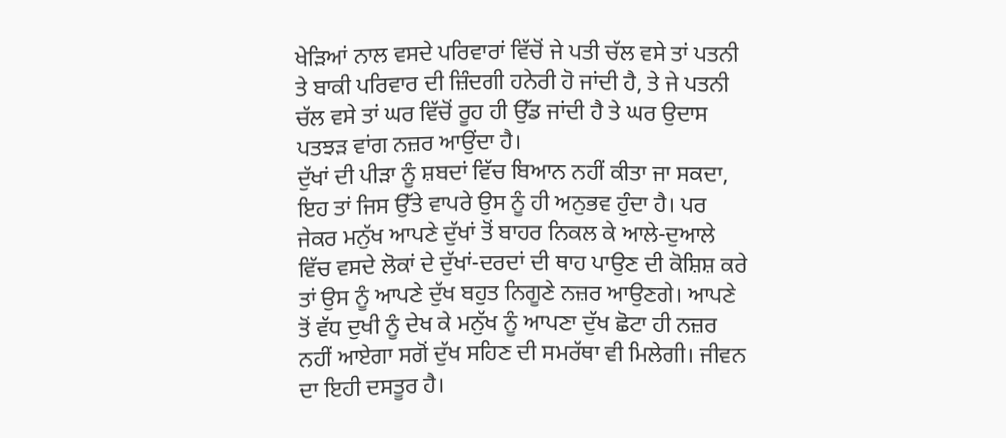ਖੇੜਿਆਂ ਨਾਲ ਵਸਦੇ ਪਰਿਵਾਰਾਂ ਵਿੱਚੋਂ ਜੇ ਪਤੀ ਚੱਲ ਵਸੇ ਤਾਂ ਪਤਨੀ ਤੇ ਬਾਕੀ ਪਰਿਵਾਰ ਦੀ ਜ਼ਿੰਦਗੀ ਹਨੇਰੀ ਹੋ ਜਾਂਦੀ ਹੈ, ਤੇ ਜੇ ਪਤਨੀ ਚੱਲ ਵਸੇ ਤਾਂ ਘਰ ਵਿੱਚੋਂ ਰੂਹ ਹੀ ਉੱਡ ਜਾਂਦੀ ਹੈ ਤੇ ਘਰ ਉਦਾਸ ਪਤਝੜ ਵਾਂਗ ਨਜ਼ਰ ਆਉਂਦਾ ਹੈ।
ਦੁੱਖਾਂ ਦੀ ਪੀੜਾ ਨੂੰ ਸ਼ਬਦਾਂ ਵਿੱਚ ਬਿਆਨ ਨਹੀਂ ਕੀਤਾ ਜਾ ਸਕਦਾ, ਇਹ ਤਾਂ ਜਿਸ ਉੱਤੇ ਵਾਪਰੇ ਉਸ ਨੂੰ ਹੀ ਅਨੁਭਵ ਹੁੰਦਾ ਹੈ। ਪਰ ਜੇਕਰ ਮਨੁੱਖ ਆਪਣੇ ਦੁੱਖਾਂ ਤੋਂ ਬਾਹਰ ਨਿਕਲ ਕੇ ਆਲੇ-ਦੁਆਲੇ ਵਿੱਚ ਵਸਦੇ ਲੋਕਾਂ ਦੇ ਦੁੱਖਾਂ-ਦਰਦਾਂ ਦੀ ਥਾਹ ਪਾਉਣ ਦੀ ਕੋਸ਼ਿਸ਼ ਕਰੇ ਤਾਂ ਉਸ ਨੂੰ ਆਪਣੇ ਦੁੱਖ ਬਹੁਤ ਨਿਗੂਣੇ ਨਜ਼ਰ ਆਉਣਗੇ। ਆਪਣੇ ਤੋਂ ਵੱਧ ਦੁਖੀ ਨੂੰ ਦੇਖ ਕੇ ਮਨੁੱਖ ਨੂੰ ਆਪਣਾ ਦੁੱਖ ਛੋਟਾ ਹੀ ਨਜ਼ਰ ਨਹੀਂ ਆਏਗਾ ਸਗੋਂ ਦੁੱਖ ਸਹਿਣ ਦੀ ਸਮਰੱਥਾ ਵੀ ਮਿਲੇਗੀ। ਜੀਵਨ ਦਾ ਇਹੀ ਦਸਤੂਰ ਹੈ।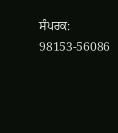ਸੰਪਰਕ: 98153-56086